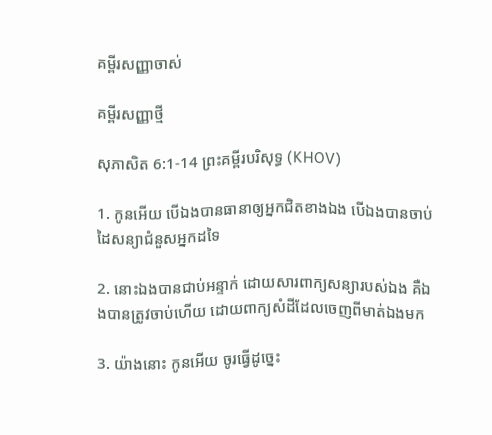គម្ពីរសញ្ញាចាស់

គម្ពីរសញ្ញាថ្មី

សុភាសិត 6:1-14 ព្រះគម្ពីរបរិសុទ្ធ (KHOV)

1. កូនអើយ បើឯងបានធានាឲ្យអ្នកជិតខាងឯង បើឯងបានចាប់ដៃសន្យាជំនួសអ្នកដទៃ

2. នោះឯងបានជាប់អន្ទាក់ ដោយ‌សារពាក្យសន្យារបស់ឯង គឺឯងបានត្រូវចាប់ហើយ ដោយពាក្យសំដីដែលចេញពីមាត់ឯងមក

3. យ៉ាងនោះ កូនអើយ ចូរធ្វើដូច្នេះ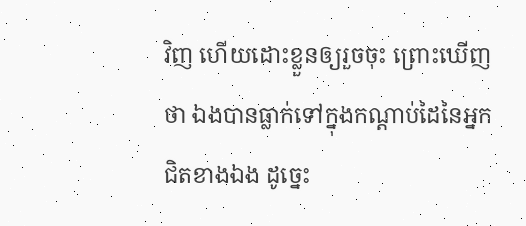វិញ ហើយដោះខ្លួនឲ្យរួចចុះ ព្រោះឃើញថា ឯងបានធ្លាក់ទៅក្នុងកណ្តាប់ដៃនៃអ្នកជិតខាងឯង ដូច្នេះ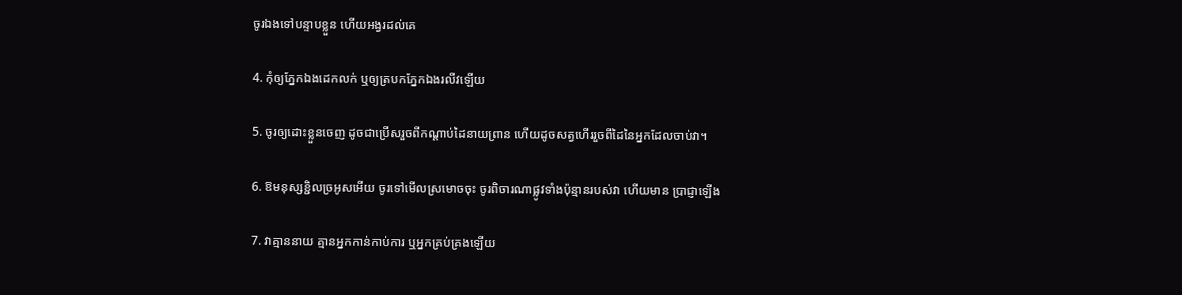ចូរឯងទៅបន្ទាបខ្លួន ហើយអង្វរដល់គេ

4. កុំឲ្យភ្នែកឯងដេកលក់ ឬឲ្យត្របកភ្នែកឯងរលីវឡើយ

5. ចូរឲ្យដោះខ្លួនចេញ ដូចជាប្រើសរួចពីកណ្តាប់ដៃនាយព្រាន ហើយដូចសត្វហើររួចពីដៃនៃអ្នកដែលចាប់វា។

6. ឱមនុស្សខ្ជិលច្រអូសអើយ ចូរទៅមើលស្រមោចចុះ ចូរពិចារណាផ្លូវទាំងប៉ុន្មានរបស់វា ហើយមាន ប្រាជ្ញាឡើង

7. វាគ្មាននាយ គ្មានអ្នកកាន់កាប់ការ ឬអ្នកគ្រប់‌គ្រងឡើយ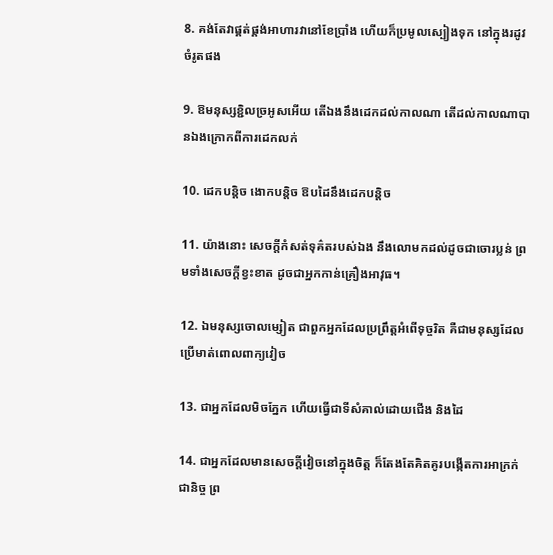8. គង់តែវាផ្គត់‌ផ្គង់អាហារវានៅខែប្រាំង ហើយក៏ប្រមូលស្បៀងទុក នៅក្នុងរដូវចំរូតផង

9. ឱមនុស្សខ្ជិលច្រអូសអើយ តើឯងនឹងដេកដល់កាលណា តើដល់កាលណាបានឯងក្រោកពីការដេកលក់

10. ដេកបន្តិច ងោកបន្តិច ឱបដៃនឹងដេកបន្តិច

11. យ៉ាងនោះ សេចក្តីកំសត់ទុគ៌តរបស់ឯង នឹងលោមកដល់ដូចជាចោរប្លន់ ព្រមទាំងសេចក្តីខ្វះខាត ដូចជាអ្នកកាន់គ្រឿងអាវុធ។

12. ឯមនុស្សចោល‌ម្សៀត ជាពួកអ្នកដែលប្រព្រឹត្តអំពើទុច្ចរិត គឺជាមនុស្សដែលប្រើមាត់ពោលពាក្យវៀច

13. ជាអ្នកដែលមិចភ្នែក ហើយធ្វើជាទីសំគាល់ដោយជើង និងដៃ

14. ជាអ្នកដែលមានសេចក្តីវៀចនៅក្នុងចិត្ត ក៏តែងតែគិត‌គូរបង្កើតការអាក្រក់ជានិច្ច ព្រ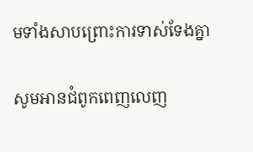មទាំងសាប‌ព្រោះការទាស់‌ទែងគ្នា

សូមអានជំពូកពេញលេញ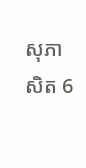សុភាសិត 6